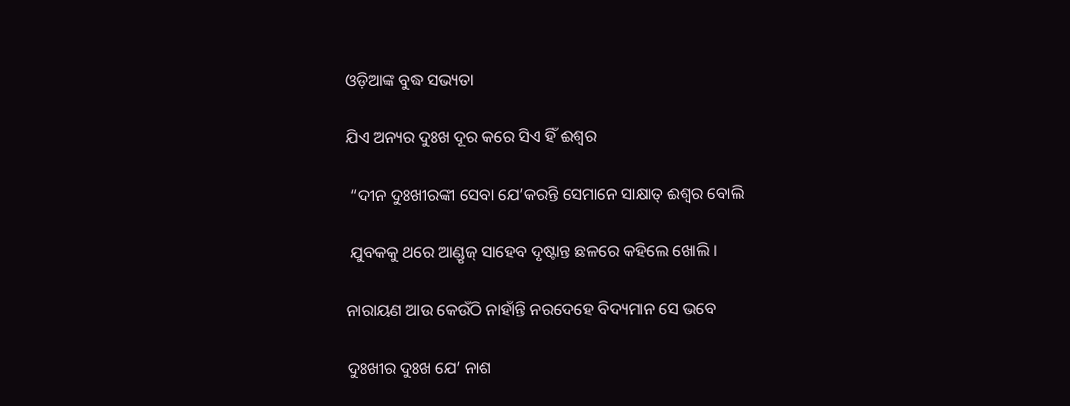ଓଡ଼ିଆଙ୍କ ବୁଦ୍ଧ ସଭ୍ୟତା

ଯିଏ ଅନ୍ୟର ଦୁଃଖ ଦୂର କରେ ସିଏ ହିଁ ଈଶ୍ୱର

 “ଦୀନ ଦୁଃଖୀରଙ୍କୀ ସେବା ଯେ’କରନ୍ତି ସେମାନେ ସାକ୍ଷାତ୍ ଈଶ୍ୱର ବୋଲି

 ଯୁବକକୁ ଥରେ ଆଣ୍ଡୃଜ୍ ସାହେବ ଦୃଷ୍ଟାନ୍ତ ଛଳରେ କହିଲେ ଖୋଲି ।

ନାରାୟଣ ଆଉ କେଉଁଠି ନାହାଁନ୍ତି ନରଦେହେ ବିଦ୍ୟମାନ ସେ ଭବେ

ଦୁଃଖୀର ଦୁଃଖ ଯେ’ ନାଶ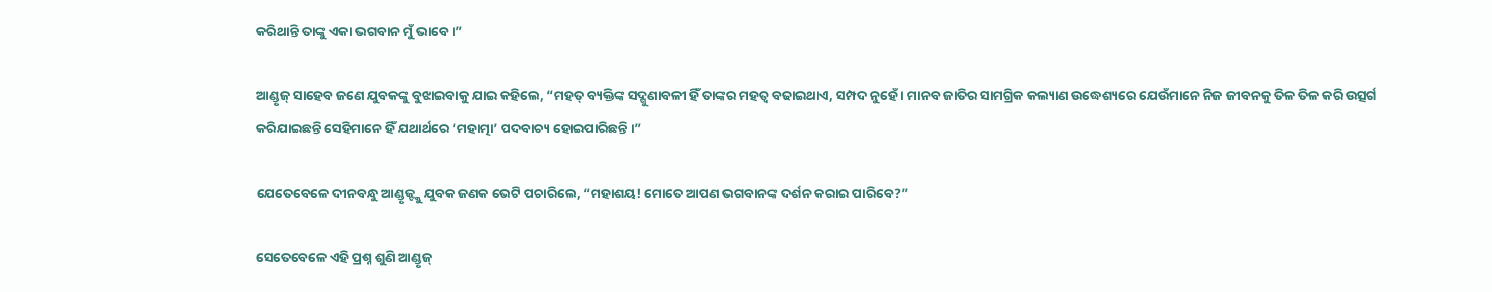କରିଥାନ୍ତି ତାଙ୍କୁ ଏକା ଭଗବାନ ମୁଁ ଭାବେ ।”

ଆଣ୍ଡୃଜ୍ ସାହେବ ଜଣେ ଯୁବକଙ୍କୁ ବୁଝାଇବାକୁ ଯାଇ କହିଲେ, “ମହତ୍ ବ୍ୟକ୍ତିଙ୍କ ସଦ୍ଗୁଣାବଳୀ ହିଁ ତାଙ୍କର ମହତ୍ୱ ବଢାଇଥାଏ, ସମ୍ପଦ ନୁହେଁ । ମାନବ ଜାତିର ସାମଗ୍ରିକ କଲ୍ୟାଣ ଉଦ୍ଧେଶ୍ୟରେ ଯେଉଁମାନେ ନିଜ ଜୀବନକୁ ତିଳ ତିଳ କରି ଉତ୍ସର୍ଗ କରିଯାଇଛନ୍ତି ସେହିମାନେ ହିଁ ଯଥାର୍ଥରେ ‘ମହାତ୍ମା’ ପଦବାଚ୍ୟ ହୋଇପାରିଛନ୍ତି ।”

ଯେତେବେଳେ ଦୀନବନ୍ଧୁ ଆଣ୍ଡୃଜ୍ଙ୍କୁ ଯୁବକ ଜଣକ ଭେଟି ପଚାରିଲେ, “ମହାଶୟ! ମୋତେ ଆପଣ ଭଗବାନଙ୍କ ଦର୍ଶନ କରାଇ ପାରିବେ?”

ସେତେବେଳେ ଏହି ପ୍ରଶ୍ନ ଶୁଣି ଆଣ୍ଡୃଜ୍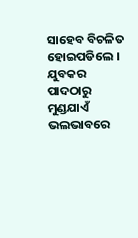ସାହେବ ବିଚଳିତ ହୋଇପଡିଲେ । ଯୁବକର ପାଦଠାରୁ ମୁଣ୍ଡଯାଏଁ ଭଲଭାବରେ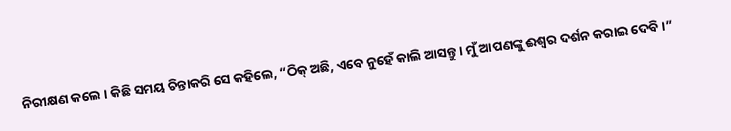ନିରୀକ୍ଷଣ କଲେ । କିଛି ସମୟ ଚିନ୍ତାକରି ସେ କହିଲେ, “ଠିକ୍ ଅଛି, ଏବେ ନୁହେଁ କାଲି ଆସନ୍ତୁ । ମୁଁ ଆପଣଙ୍କୁ ଈଶ୍ୱର ଦର୍ଶନ କରାଇ ଦେବି ।”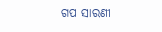ଗପ ସାରଣୀ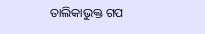ତାଲିକାଭୁକ୍ତ ଗପ